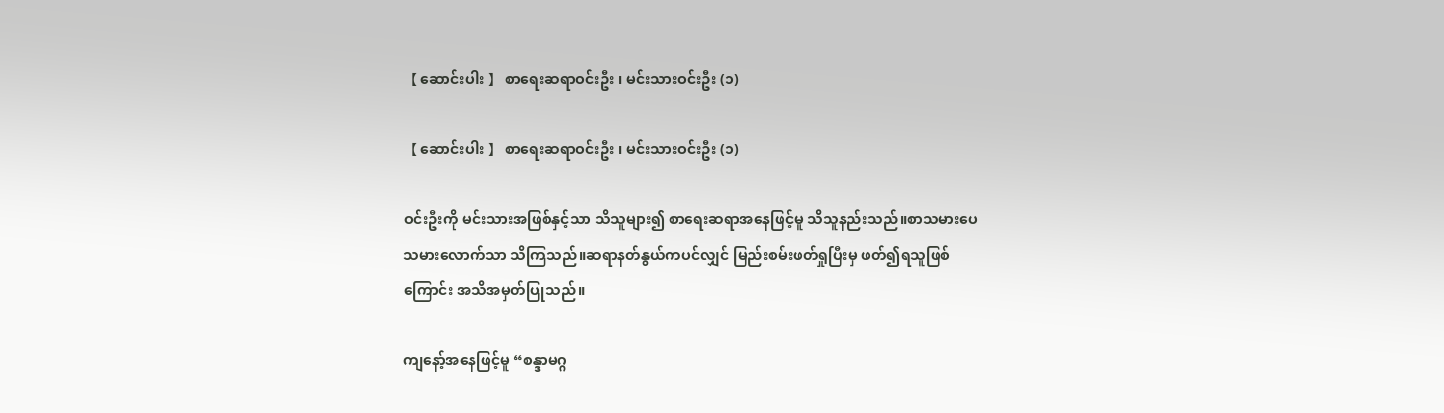【 ဆောင်းပါး 】 စာရေးဆရာဝင်းဦး ၊ မင်းသားဝင်းဦး (၁)

【 ဆောင်းပါး 】 စာရေးဆရာဝင်းဦး ၊ မင်းသားဝင်းဦး (၁)

ဝင်းဦးကို မင်းသားအဖြစ်နှင့်သာ သိသူများ၍ စာရေးဆရာအနေဖြင့်မူ သိသူနည်းသည်။စာသမားပေသမားလောက်သာ သိကြသည်။ဆရာနတ်နွယ်ကပင်လျှင် မြည်းစမ်းဖတ်ရှုပြီးမှ ဖတ်၍ရသူဖြစ်ကြောင်း အသိအမှတ်ပြုသည်။

ကျနော့်အနေဖြင့်မူ “စန္ဒာမဂ္ဂ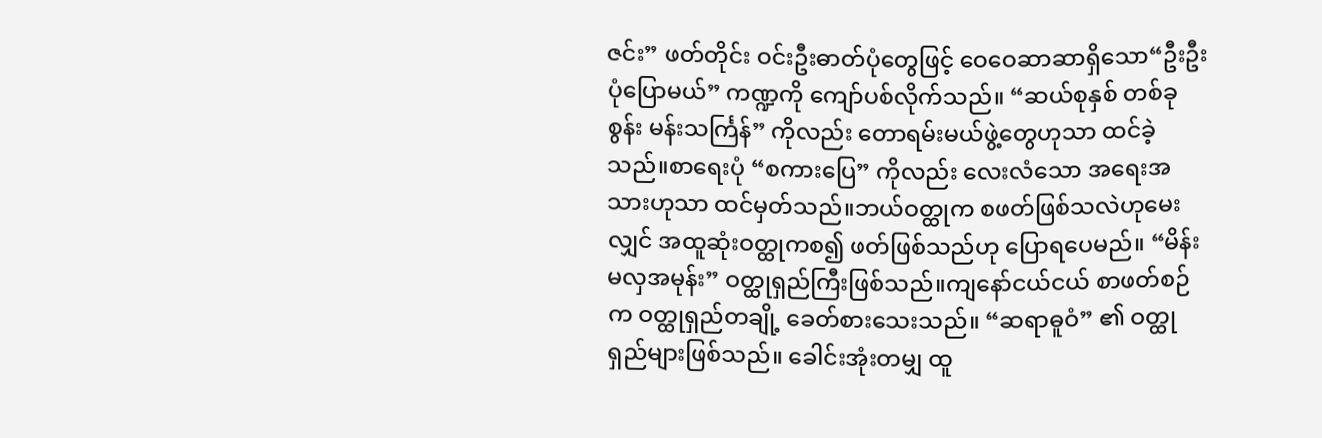ဇင်း” ဖတ်တိုင်း ဝင်းဦးဓာတ်ပုံတွေဖြင့် ဝေဝေဆာဆာရှိသော“ဦးဦးပုံပြောမယ်” ကဏ္ဍကို ကျော်ပစ်လိုက်သည်။ “ဆယ်စုနှစ် တစ်ခုစွန်း မန်းသင်္ကြန်” ကိုလည်း တောရမ်းမယ်ဖွဲ့တွေဟုသာ ထင်ခဲ့သည်။စာရေးပုံ “စကားပြေ” ကိုလည်း လေးလံသော အရေးအသားဟုသာ ထင်မှတ်သည်။ဘယ်ဝတ္ထုက စဖတ်ဖြစ်သလဲဟုမေးလျှင် အထူဆုံးဝတ္ထုကစ၍ ဖတ်ဖြစ်သည်ဟု ပြောရပေမည်။ “မိန်းမလှအမုန်း” ဝတ္ထုရှည်ကြီးဖြစ်သည်။ကျနော်ငယ်ငယ် စာဖတ်စဉ်က ဝတ္ထုရှည်တချို့ ခေတ်စားသေးသည်။ “ဆရာဓူဝံ” ၏ ဝတ္ထုရှည်များဖြစ်သည်။ ခေါင်းအုံးတမျှ ထူ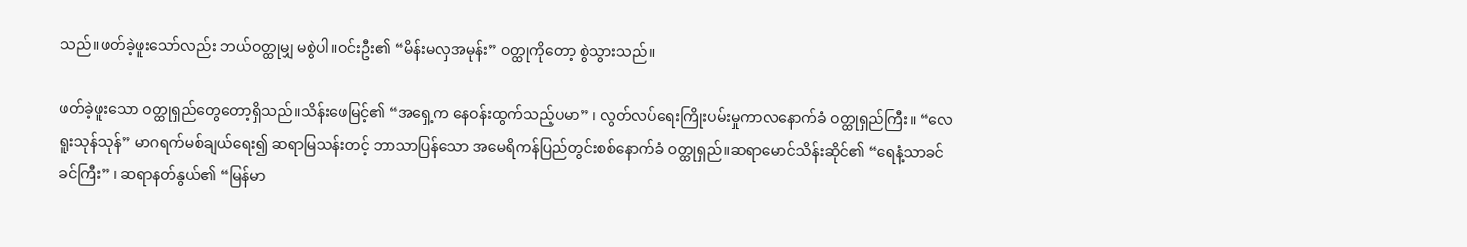သည်။ဖတ်ခဲ့ဖူးသော်လည်း ဘယ်ဝတ္ထုမျှ မစွဲပါ။ဝင်းဦး၏ “မိန်းမလှအမုန်း” ဝတ္ထုကိုတော့ စွဲသွားသည်။

ဖတ်ခဲ့ဖူးသော ဝတ္ထုရှည်တွေတော့ရှိသည်။သိန်းဖေမြင့်၏ “အရှေ့က နေဝန်းထွက်သည့်ပမာ” ၊ လွတ်လပ်ရေးကြိုးပမ်းမှုကာလနောက်ခံ ဝတ္ထုရှည်ကြီး။ “လေရူးသုန်သုန်” မာဂရက်မစ်ချယ်ရေး၍ ဆရာမြသန်းတင့် ဘာသာပြန်သော အမေရိကန်ပြည်တွင်းစစ်နောက်ခံ ဝတ္ထုရှည်။ဆရာမောင်သိန်းဆိုင်၏ “ရေနံ့သာခင်ခင်ကြီး” ၊ ဆရာနတ်နွယ်၏ “မြန်မာ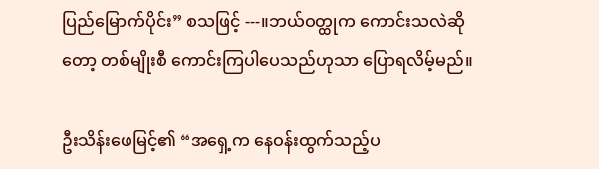ပြည်မြောက်ပိုင်း” စသဖြင့် ---။ဘယ်ဝတ္ထုက ကောင်းသလဲဆိုတော့ တစ်မျိုးစီ ကောင်းကြပါပေသည်ဟုသာ ပြောရလိမ့်မည်။

ဦးသိန်းဖေမြင့်၏ “အရှေ့က နေဝန်းထွက်သည့်ပ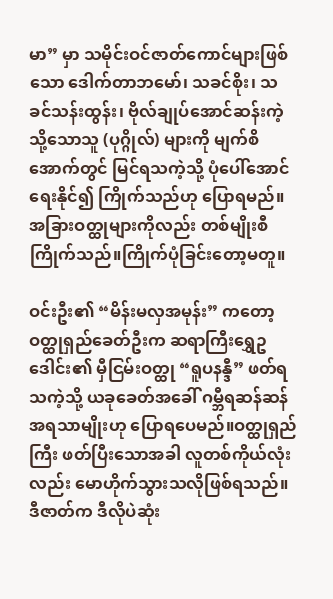မာ” မှာ သမိုင်းဝင်ဇာတ်ကောင်များဖြစ်သော ဒေါက်တာဘမော်၊ သခင်စိုး၊ သခင်သန်းထွန်း၊ ဗိုလ်ချုပ်အောင်ဆန်းကဲ့သို့သောသူ (ပုဂ္ဂိုလ်) များကို မျက်စိအောက်တွင် မြင်ရသကဲ့သို့ ပုံပေါ်အောင်ရေးနိုင်၍ ကြိုက်သည်ဟု ပြောရမည်။အခြားဝတ္ထုများကိုလည်း တစ်မျိုးစီ ကြိုက်သည်။ကြိုက်ပုံခြင်းတော့မတူ။

ဝင်းဦး၏ “မိန်းမလှအမုန်း” ကတော့ ဝတ္ထုရှည်ခေတ်ဦးက ဆရာကြီးရွှေဥဒေါင်း၏ မှီငြမ်းဝတ္ထု “ရူပနန္ဒီ” ဖတ်ရသကဲ့သို့ ယခုခေတ်အခေါ် ဂမ္ဘီရဆန်ဆန် အရသာမျိုးဟု ပြောရပေမည်။ဝတ္ထုရှည်ကြီး ဖတ်ပြီးသောအခါ လူတစ်ကိုယ်လုံးလည်း မောဟိုက်သွားသလိုဖြစ်ရသည်။ဒီဇာတ်က ဒီလိုပဲဆုံး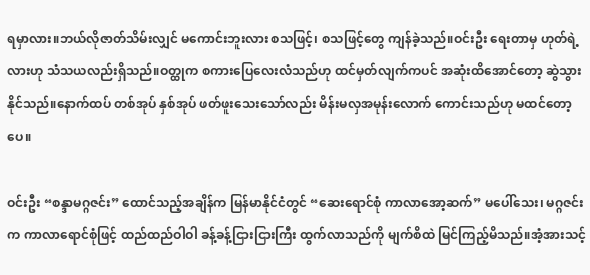ရမှာလား။ဘယ်လိုဇာတ်သိမ်းလျှင် မကောင်းဘူးလား စသဖြင့်၊ စသဖြင့်တွေ ကျန်ခဲ့သည်။ဝင်းဦး ရေးတာမှ ဟုတ်ရဲ့လားဟု သံသယလည်းရှိသည်။ဝတ္ထုက စကားပြေလေးလံသည်ဟု ထင်မှတ်လျက်ကပင် အဆုံးထိအောင်တော့ ဆွဲသွားနိုင်သည်။နောက်ထပ် တစ်အုပ် နှစ်အုပ် ဖတ်ဖူးသေးသော်လည်း မိန်းမလှအမုန်းလောက် ကောင်းသည်ဟု မထင်တော့ပေ။

ဝင်းဦး “စန္ဒာမဂ္ဂဇင်း” ထောင်သည့်အချိန်က မြန်မာနိုင်ငံတွင် “ဆေးရောင်စုံ ကာလာအော့ဆက်” မပေါ်သေး၊ မဂ္ဂဇင်းက ကာလာရောင်စုံဖြင့် ထည်ထည်ဝါဝါ ခန့်ခန့်ငြားငြားကြီး ထွက်လာသည်ကို မျက်စိထဲ မြင်ကြည့်မိသည်။အံ့အားသင့်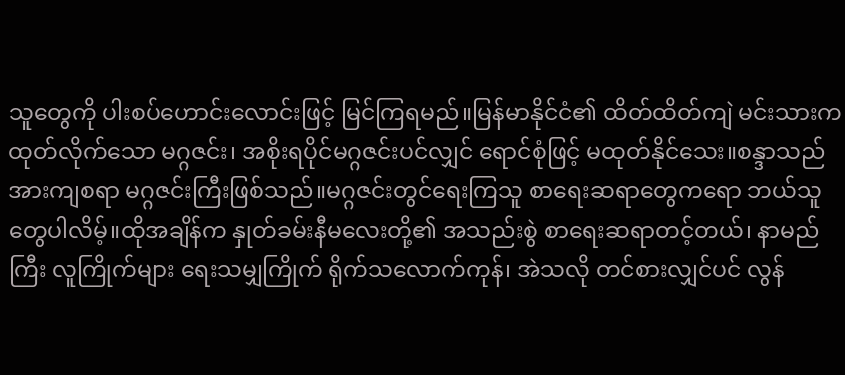သူတွေကို ပါးစပ်ဟောင်းလောင်းဖြင့် မြင်ကြရမည်။မြန်မာနိုင်ငံ၏ ထိတ်ထိတ်ကျဲ မင်းသားက ထုတ်လိုက်သော မဂ္ဂဇင်း၊ အစိုးရပိုင်မဂ္ဂဇင်းပင်လျှင် ရောင်စုံဖြင့် မထုတ်နိုင်သေး။စန္ဒာသည် အားကျစရာ မဂ္ဂဇင်းကြီးဖြစ်သည်။မဂ္ဂဇင်းတွင်ရေးကြသူ စာရေးဆရာတွေကရော ဘယ်သူတွေပါလိမ့်။ထိုအချိန်က နှုတ်ခမ်းနီမလေးတို့၏ အသည်းစွဲ စာရေးဆရာတင့်တယ်၊ နာမည်ကြီး လူကြိုက်များ ရေးသမျှကြိုက် ရိုက်သလောက်ကုန်၊ အဲသလို တင်စားလျှင်ပင် လွန်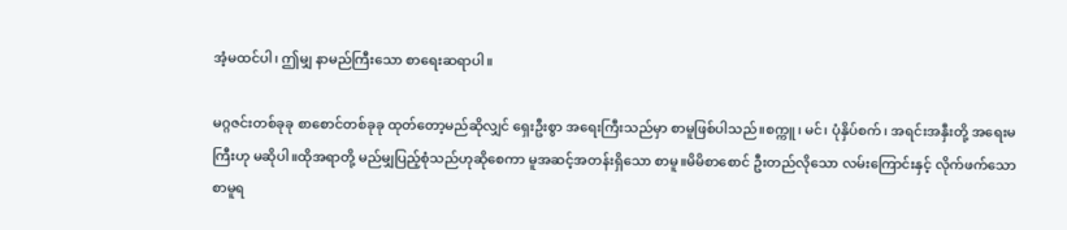အံ့မထင်ပါ၊ ဤမျှ နာမည်ကြီးသော စာရေးဆရာပါ။

မဂ္ဂဇင်းတစ်ခုခု စာစောင်တစ်ခုခု ထုတ်တော့မည်ဆိုလျှင် ရှေးဦးစွာ အရေးကြီးသည်မှာ စာမူဖြစ်ပါသည်။စက္ကူ၊ မင်၊ ပုံနှိပ်စက်၊ အရင်းအနှီးတို့ အရေးမကြီးဟု မဆိုပါ။ထိုအရာတို့ မည်မျှပြည့်စုံသည်ဟုဆိုစေကာ မူအဆင့်အတန်းရှိသော စာမူ။မိမိစာစောင် ဦးတည်လိုသော လမ်းကြောင်းနှင့် လိုက်ဖက်သော စာမူရ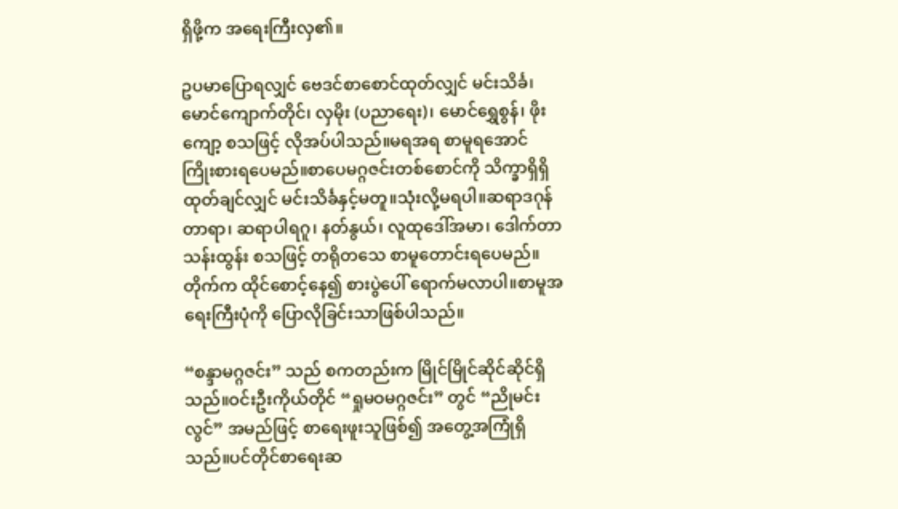ရှိဖို့က အရေးကြီးလှ၏။

ဥပမာပြောရလျှင် ဗေဒင်စာစောင်ထုတ်လျှင် မင်းသိင်္ခ၊ မောင်ကျောက်တိုင်၊ လှမိုး (ပညာရေး)၊ မောင်ရွှေစွန်၊ ဖိုးကျော့ စသဖြင့် လိုအပ်ပါသည်။မရအရ စာမူရအောင် ကြိုးစားရပေမည်။စာပေမဂ္ဂဇင်းတစ်စောင်ကို သိက္ခာရှိရှိ ထုတ်ချင်လျှင် မင်းသိင်္ခနှင့်မတူ။သုံးလို့မရပါ။ဆရာဒဂုန်တာရာ၊ ဆရာပါရဂူ၊ နတ်နွယ်၊ လူထုဒေါ်အမာ၊ ဒေါက်တာသန်းထွန်း စသဖြင့် တရိုတသေ စာမူတောင်းရပေမည်။တိုက်က ထိုင်စောင့်နေ၍ စားပွဲပေါ် ရောက်မလာပါ။စာမူအရေးကြီးပုံကို ပြောလိုခြင်းသာဖြစ်ပါသည်။

“စန္ဒာမဂ္ဂဇင်း” သည် စကတည်းက မြိုင်မြိုင်ဆိုင်ဆိုင်ရှိသည်။ဝင်းဦးကိုယ်တိုင် “ရှုမဝမဂ္ဂဇင်း” တွင် “ညိုမင်းလွင်” အမည်ဖြင့် စာရေးဖူးသူဖြစ်၍ အတွေ့အကြုံရှိသည်။ပင်တိုင်စာရေးဆ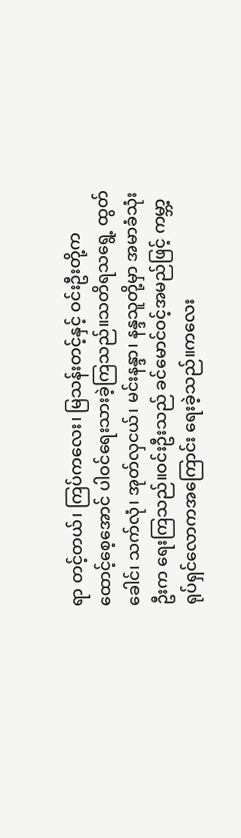ရာ တင့်တယ်၊ ကြပ်ကလေး၊ မြသန်းတင့်နှင့် ဝင်းဦးတို့က ထောင့်စေ့အောင် ပါဝင်ရေးသားခဲ့ကြသည်။သတိရသရွေ့ ထွတ်ခေါင်၊ သက်လုံ၊ အုတ်လှငယ်၊ မင်းနန္ဒာ၊ နန္ဒသူတို့မှာ အမာခံသုံးဦးက ရေးကြသည်။ဝင်းဦးသည် ခင်မောင်ဝင့်အမည်ဖြင့် ကမ္ဘာ့ရုပ်ရှင်လောကအကြောင်း ရေးခဲ့သည်။ကလေး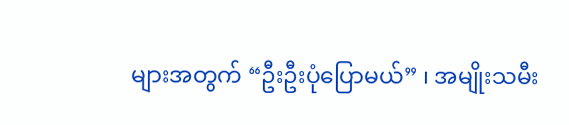များအတွက် “ဦးဦးပုံပြောမယ်” ၊ အမျိုးသမီး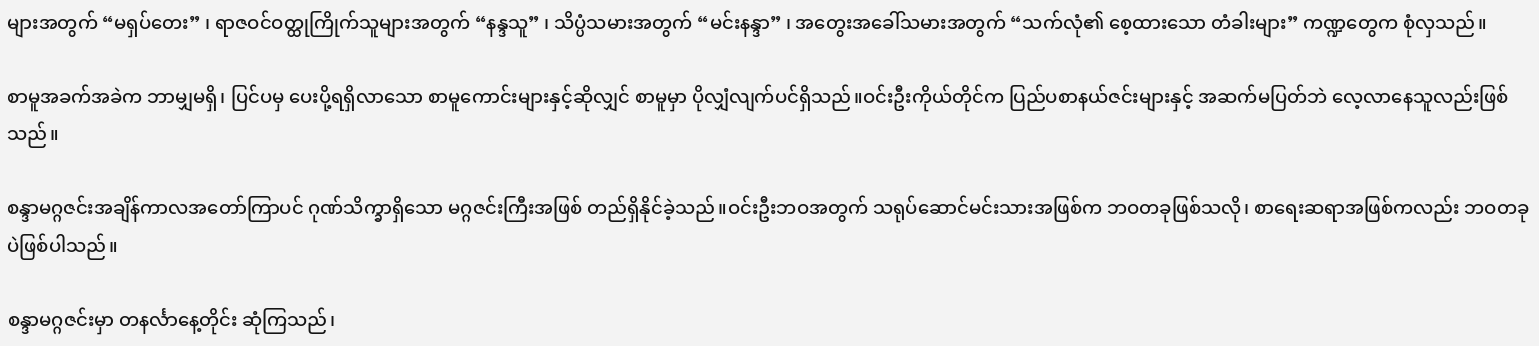များအတွက် “မရှပ်တေး” ၊ ရာဇဝင်ဝတ္ထုကြိုက်သူများအတွက် “နန္ဒသူ” ၊ သိပ္ပံသမားအတွက် “မင်းနန္ဒာ” ၊ အတွေးအခေါ်သမားအတွက် “သက်လုံ၏ စေ့ထားသော တံခါးများ” ကဏ္ဍတွေက စုံလှသည်။

စာမူအခက်အခဲက ဘာမျှမရှိ၊ ပြင်ပမှ ပေးပို့ရရှိလာသော စာမူကောင်းများနှင့်ဆိုလျှင် စာမူမှာ ပိုလျှံလျက်ပင်ရှိသည်။ဝင်းဦးကိုယ်တိုင်က ပြည်ပစာနယ်ဇင်းများနှင့် အဆက်မပြတ်ဘဲ လေ့လာနေသူလည်းဖြစ်သည်။

စန္ဒာမဂ္ဂဇင်းအချိန်ကာလအတော်ကြာပင် ဂုဏ်သိက္ခာရှိသော မဂ္ဂဇင်းကြီးအဖြစ် တည်ရှိနိုင်ခဲ့သည်။ဝင်းဦးဘဝအတွက် သရုပ်ဆောင်မင်းသားအဖြစ်က ဘဝတခုဖြစ်သလို၊ စာရေးဆရာအဖြစ်ကလည်း ဘဝတခုပဲဖြစ်ပါသည်။

စန္ဒာမဂ္ဂဇင်းမှာ တနင်္လာနေ့တိုင်း ဆုံကြသည်၊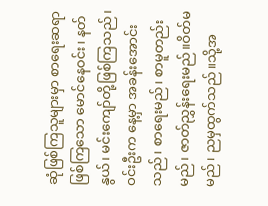ဆုံဖြစ်ကြသူများမှာ စာရေးဆရာဖြစ်ကြသော မောင်နေဝင်း၊ နတ်နွယ်၊ မင်းကျော်တို့ဖြစ်ကြသည်၊ ဝင်းဦးက နေ့မှာ အခန်းအောင်းသည်၊ စာရေးမည်၊ စာမူတည်းမည်၊ ဇာတ်ညွှန်းရေးမည်။ဝိတ်မမည်၊ ညမှထွက်သည်။သို့အ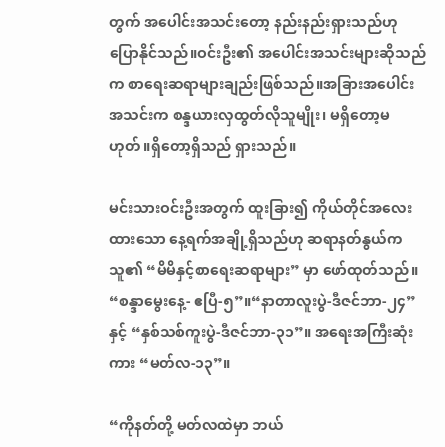တွက် အပေါင်းအသင်းတော့ နည်းနည်းရှားသည်ဟု ပြောနိုင်သည်။ဝင်းဦး၏ အပေါင်းအသင်းများဆိုသည်က စာရေးဆရာများချည်းဖြစ်သည်။အခြားအပေါင်းအသင်းက စန္ဒယားလှထွတ်လိုသူမျိုး၊ မရှိတော့မဟုတ်။ရှိတော့ရှိသည် ရှားသည်။

မင်းသားဝင်းဦးအတွက် ထူးခြား၍ ကိုယ်တိုင်အလေးထားသော နေ့ရက်အချို့ရှိသည်ဟု ဆရာနတ်နွယ်က သူ၏ “မိမိနှင့်စာရေးဆရာများ” မှာ ဖော်ထုတ်သည်။ “စန္ဒာမွေးနေ့- ဧပြီ-၅”။“နာတာလူးပွဲ-ဒီဇင်ဘာ-၂၄” နှင့် “နှစ်သစ်ကူးပွဲ-ဒီဇင်ဘာ-၃၁”။ အရေးအကြီးဆုံးကား “မတ်လ-၁၃”။

“ကိုနတ်တို့ မတ်လထဲမှာ ဘယ်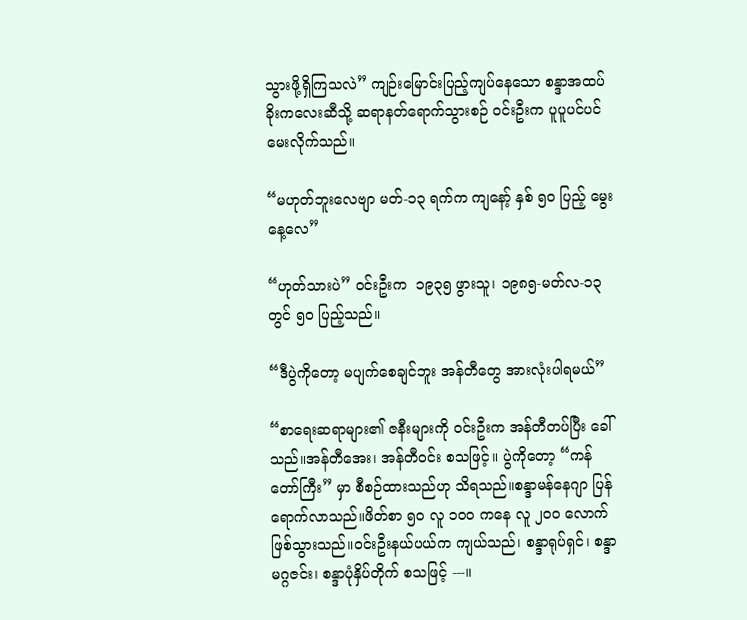သွားဖို့ရှိကြသလဲ” ကျဉ်းမြောင်းပြည့်ကျပ်နေသော စန္ဒာအထပ်ခိုးကလေးဆီသို့ ဆရာနတ်ရောက်သွားစဉ် ဝင်းဦးက ပူပူပင်ပင် မေးလိုက်သည်။

“မဟုတ်ဘူးလေ‌ဗျာ မတ်-၁၃ ရက်က ကျနော့် နှစ် ၅၀ ပြည့် မွေးနေ့လေ”

“ဟုတ်သားပဲ” ဝင်းဦးက  ၁၉၃၅ ဖွားသူ၊ ၁၉၈၅-မတ်လ-၁၃ တွင် ၅၀ ပြည့်သည်။

“ဒီပွဲကိုတော့ မပျက်စေချင်ဘူး အန်တီတွေ အားလုံးပါရမယ်”

“စာရေးဆရာများ၏ ဇနီးများကို ဝင်းဦးက အန်တီတပ်ပြီး ခေါ်သည်။အန်တီအေး၊ အန်တီဝင်း စသဖြင့်။ ပွဲကိုတော့ “ကန်တော်ကြီး” မှာ စီစဉ်ထားသည်ဟု သိရသည်။စန္ဒာမန်နေဂျာ ပြန်ရောက်လာသည်။ဖိတ်စာ ၅၀ လူ ၁၀၀ ကနေ လူ ၂၀၀ လောက် ဖြစ်သွားသည်။ဝင်းဦးနယ်ပယ်က ကျယ်သည်၊ စန္ဒာရုပ်ရှင်၊ စန္ဒာမဂ္ဂဇင်း၊ စန္ဒာပုံနှိပ်တိုက် စသဖြင့် ---။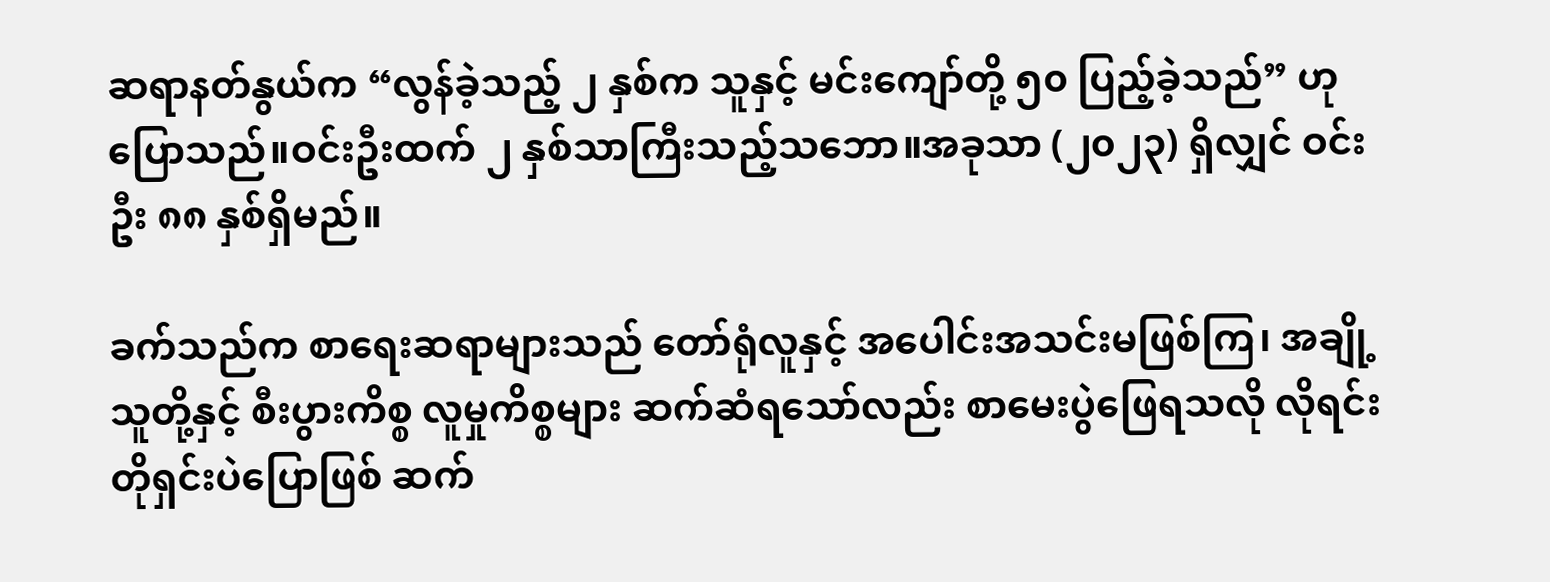ဆရာနတ်နွယ်က “လွန်ခဲ့သည့် ၂ နှစ်က သူနှင့် မင်းကျော်တို့ ၅၀ ပြည့်ခဲ့သည်” ဟု ပြောသည်။ဝင်းဦးထက် ၂ နှစ်သာကြီးသည့်သဘော။အခုသာ (၂၀၂၃) ရှိလျှင် ဝင်းဦး ၈၈ နှစ်ရှိမည်။

ခက်သည်က စာရေးဆရာများသည် တော်ရုံလူနှင့် အပေါင်းအသင်းမဖြစ်ကြ၊ အချို့သူတို့နှင့် စီးပွားကိစ္စ လူမှုကိစ္စများ ဆက်ဆံရသော်လည်း စာမေးပွဲဖြေရသလို လိုရင်းတိုရှင်းပဲပြောဖြစ် ဆက်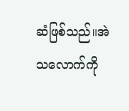ဆံဖြစ်သည်။အဲသလောက်ကို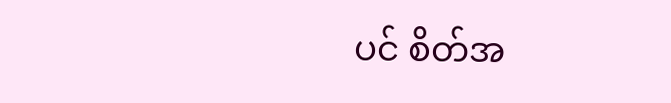ပင် စိတ်အ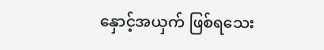နှောင့်အယှက် ဖြစ်ရသေး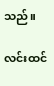သည်။

လင်းထင်